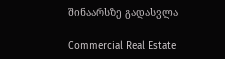შინაარსზე გადასვლა

Commercial Real Estate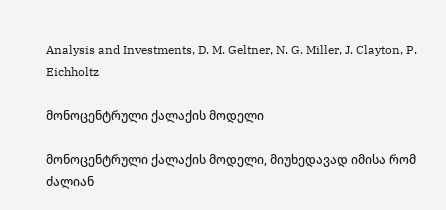Analysis and Investments, D. M. Geltner, N. G. Miller, J. Clayton, P. Eichholtz

მონოცენტრული ქალაქის მოდელი

მონოცენტრული ქალაქის მოდელი, მიუხედავად იმისა რომ ძალიან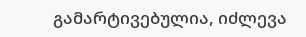გამარტივებულია, იძლევა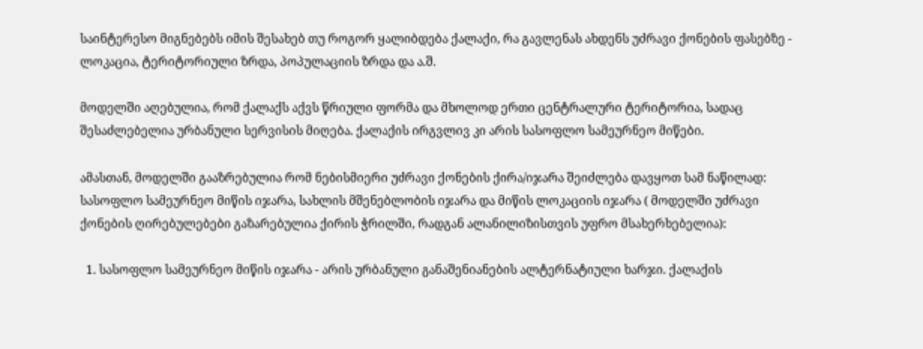საინტერესო მიგნებებს იმის შესახებ თუ როგორ ყალიბდება ქალაქი, რა გავლენას ახდენს უძრავი ქონების ფასებზე - ლოკაცია, ტერიტორიული ზრდა, პოპულაციის ზრდა და ა.შ.

მოდელში აღებულია, რომ ქალაქს აქვს წრიული ფორმა და მხოლოდ ერთი ცენტრალური ტერიტორია, სადაც შესაძლებელია ურბანული სერვისის მიღება. ქალაქის ირგვლივ კი არის სასოფლო სამეურნეო მიწები.

ამასთან, მოდელში გააზრებულია რომ ნებისმიერი უძრავი ქონების ქირა/იჯარა შეიძლება დავყოთ სამ ნაწილად: სასოფლო სამეურნეო მიწის იჯარა, სახლის მშენებლობის იჯარა და მიწის ლოკაციის იჯარა ( მოდელში უძრავი ქონების ღირებულებები გაზარებულია ქირის ჭრილში, რადგან ალანილიზისთვის უფრო მსახერხებელია):

  1. სასოფლო სამეურნეო მიწის იჯარა - არის ურბანული განაშენიანების ალტერნატიული ხარჯი. ქალაქის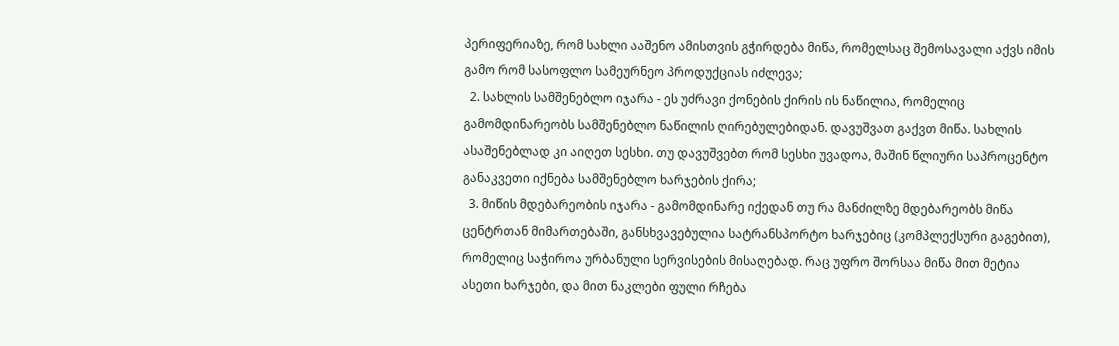პერიფერიაზე, რომ სახლი ააშენო ამისთვის გჭირდება მიწა, რომელსაც შემოსავალი აქვს იმის გამო რომ სასოფლო სამეურნეო პროდუქციას იძლევა;
  2. სახლის სამშენებლო იჯარა - ეს უძრავი ქონების ქირის ის ნაწილია, რომელიც გამომდინარეობს სამშენებლო ნაწილის ღირებულებიდან. დავუშვათ გაქვთ მიწა. სახლის ასაშენებლად კი აიღეთ სესხი. თუ დავუშვებთ რომ სესხი უვადოა, მაშინ წლიური საპროცენტო განაკვეთი იქნება სამშენებლო ხარჯების ქირა;
  3. მიწის მდებარეობის იჯარა - გამომდინარე იქედან თუ რა მანძილზე მდებარეობს მიწა ცენტრთან მიმართებაში, განსხვავებულია სატრანსპორტო ხარჯებიც (კომპლექსური გაგებით), რომელიც საჭიროა ურბანული სერვისების მისაღებად. რაც უფრო შორსაა მიწა მით მეტია ასეთი ხარჯები, და მით ნაკლები ფული რჩება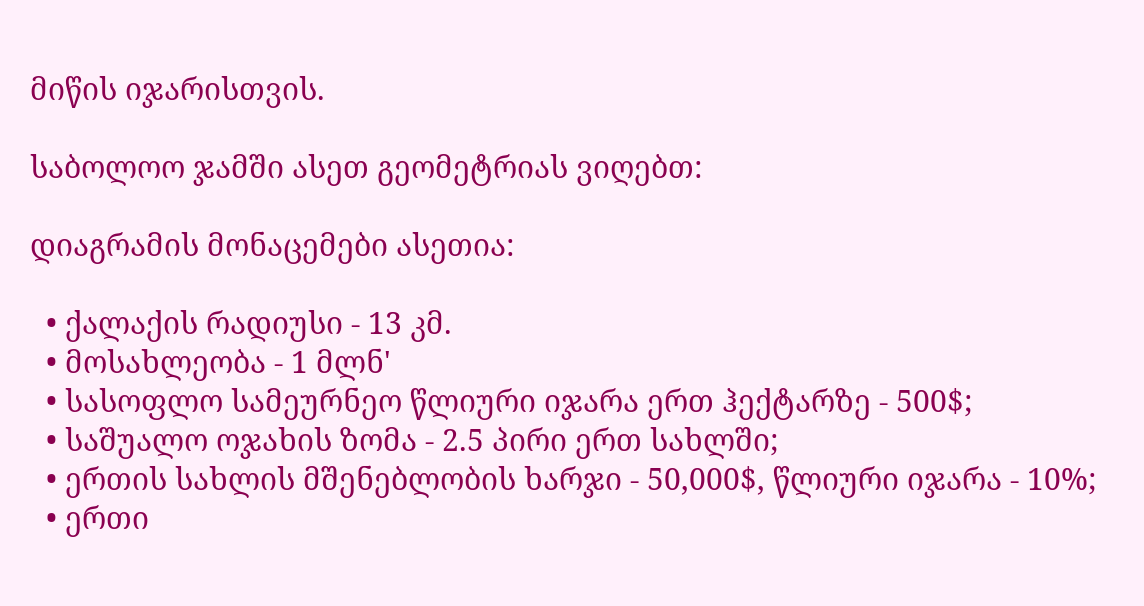მიწის იჯარისთვის.

საბოლოო ჯამში ასეთ გეომეტრიას ვიღებთ:

დიაგრამის მონაცემები ასეთია:

  • ქალაქის რადიუსი - 13 კმ.
  • მოსახლეობა - 1 მლნ'
  • სასოფლო სამეურნეო წლიური იჯარა ერთ ჰექტარზე - 500$;
  • საშუალო ოჯახის ზომა - 2.5 პირი ერთ სახლში;
  • ერთის სახლის მშენებლობის ხარჯი - 50,000$, წლიური იჯარა - 10%;
  • ერთი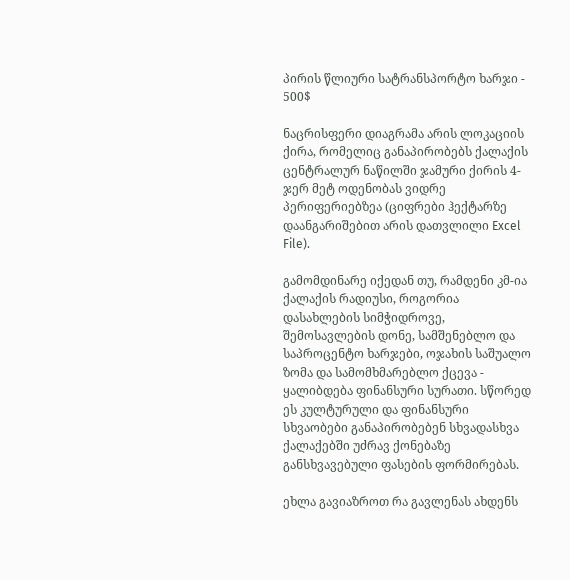პირის წლიური სატრანსპორტო ხარჯი - 500$

ნაცრისფერი დიაგრამა არის ლოკაციის ქირა, რომელიც განაპირობებს ქალაქის ცენტრალურ ნაწილში ჯამური ქირის 4-ჯერ მეტ ოდენობას ვიდრე პერიფერიებზეა (ციფრები ჰექტარზე დაანგარიშებით არის დათვლილი Excel File).

გამომდინარე იქედან თუ, რამდენი კმ-ია ქალაქის რადიუსი, როგორია დასახლების სიმჭიდროვე, შემოსავლების დონე, სამშენებლო და საპროცენტო ხარჯები, ოჯახის საშუალო ზომა და სამომხმარებლო ქცევა - ყალიბდება ფინანსური სურათი. სწორედ ეს კულტურული და ფინანსური სხვაობები განაპირობებენ სხვადასხვა ქალაქებში უძრავ ქონებაზე განსხვავებული ფასების ფორმირებას.

ეხლა გავიაზროთ რა გავლენას ახდენს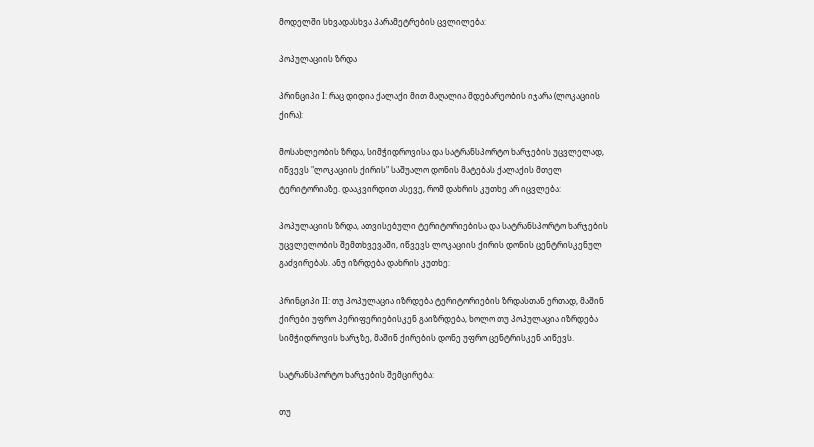მოდელში სხვადასხვა პარამეტრების ცვლილება:

პოპულაციის ზრდა

პრინციპი I: რაც დიდია ქალაქი მით მაღალია მდებარეობის იჯარა (ლოკაციის ქირა):

მოსახლეობის ზრდა, სიმჭიდროვისა და სატრანსპორტო ხარჯების უცვლელად, იწვევს "ლოკაციის ქირის" საშუალო დონის მატებას ქალაქის მთელ ტერიტორიაზე. დააკვირდით ასევე, რომ დახრის კუთხე არ იცვლება:

პოპულაციის ზრდა, ათვისებული ტერიტორიებისა და სატრანსპორტო ხარჯების უცვლელობის შემთხვევაში, იწვევს ლოკაციის ქირის დონის ცენტრისკენულ გაძვირებას. ანუ იზრდება დახრის კუთხე:

პრინციპი II: თუ პოპულაცია იზრდება ტერიტორიების ზრდასთან ერთად, მაშინ ქირები უფრო პერიფერიებისკენ გაიზრდება, ხოლო თუ პოპულაცია იზრდება სიმჭიდროვის ხარჯზე, მაშინ ქირების დონე უფრო ცენტრისკენ აიწევს.

სატრანსპორტო ხარჯების შემცირება:

თუ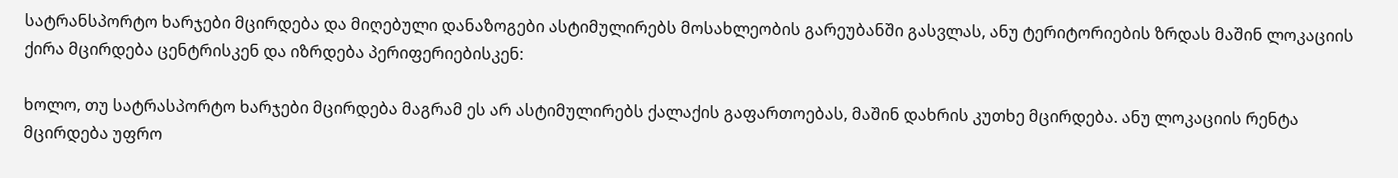სატრანსპორტო ხარჯები მცირდება და მიღებული დანაზოგები ასტიმულირებს მოსახლეობის გარეუბანში გასვლას, ანუ ტერიტორიების ზრდას მაშინ ლოკაციის ქირა მცირდება ცენტრისკენ და იზრდება პერიფერიებისკენ:

ხოლო, თუ სატრასპორტო ხარჯები მცირდება მაგრამ ეს არ ასტიმულირებს ქალაქის გაფართოებას, მაშინ დახრის კუთხე მცირდება. ანუ ლოკაციის რენტა მცირდება უფრო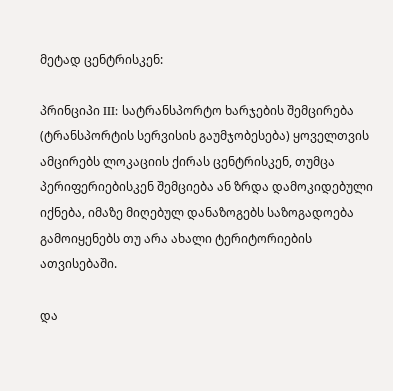მეტად ცენტრისკენ:

პრინციპი III: სატრანსპორტო ხარჯების შემცირება (ტრანსპორტის სერვისის გაუმჯობესება) ყოველთვის ამცირებს ლოკაციის ქირას ცენტრისკენ, თუმცა პერიფერიებისკენ შემციება ან ზრდა დამოკიდებული იქნება, იმაზე მიღებულ დანაზოგებს საზოგადოება გამოიყენებს თუ არა ახალი ტერიტორიების ათვისებაში.

და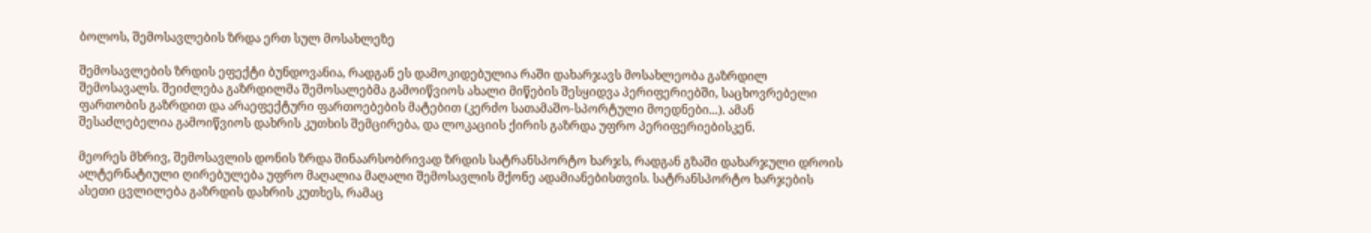ბოლოს, შემოსავლების ზრდა ერთ სულ მოსახლეზე

შემოსავლების ზრდის ეფექტი ბუნდოვანია, რადგან ეს დამოკიდებულია რაში დახარჯავს მოსახლეობა გაზრდილ შემოსავალს. შეიძლება გაზრდილმა შემოსალებმა გამოიწვიოს ახალი მიწების შესყიდვა პერიფერიებში, საცხოვრებელი ფართობის გაზრდით და არაეფექტური ფართოებების მატებით (კერძო სათამაშო-სპორტული მოედნები...). ამან შესაძლებელია გამოიწვიოს დახრის კუთხის შემცირება, და ლოკაციის ქირის გაზრდა უფრო პერიფერიებისკენ.

მეორეს მხრივ, შემოსავლის დონის ზრდა შინაარსობრივად ზრდის სატრანსპორტო ხარჯს, რადგან გზაში დახარჯული დროის ალტერნატიული ღირებულება უფრო მაღალია მაღალი შემოსავლის მქონე ადამიანებისთვის. სატრანსპორტო ხარჯების ასეთი ცვლილება გაზრდის დახრის კუთხეს, რამაც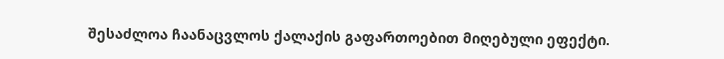შესაძლოა ჩაანაცვლოს ქალაქის გაფართოებით მიღებული ეფექტი.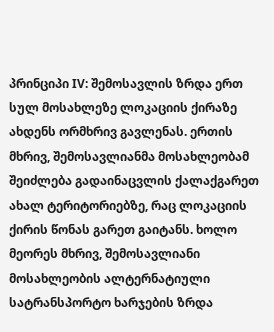პრინციპი IV: შემოსავლის ზრდა ერთ სულ მოსახლეზე ლოკაციის ქირაზე ახდენს ორმხრივ გავლენას. ერთის მხრივ, შემოსავლიანმა მოსახლეობამ შეიძლება გადაინაცვლის ქალაქგარეთ ახალ ტერიტორიებზე, რაც ლოკაციის ქირის წონას გარეთ გაიტანს. ხოლო მეორეს მხრივ, შემოსავლიანი მოსახლეობის ალტერნატიული სატრანსპორტო ხარჯების ზრდა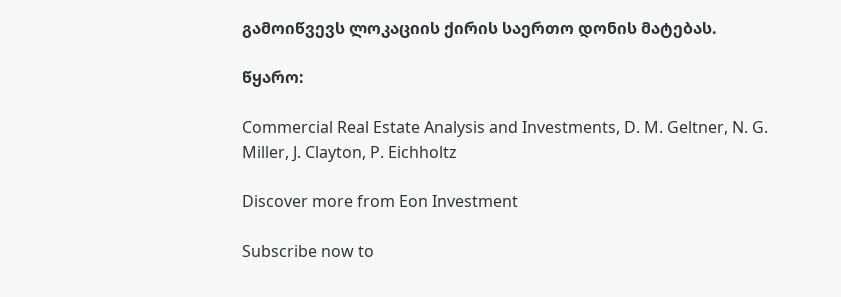გამოიწვევს ლოკაციის ქირის საერთო დონის მატებას.

წყარო:

Commercial Real Estate Analysis and Investments, D. M. Geltner, N. G. Miller, J. Clayton, P. Eichholtz

Discover more from Eon Investment

Subscribe now to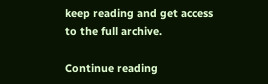keep reading and get access to the full archive.

Continue reading